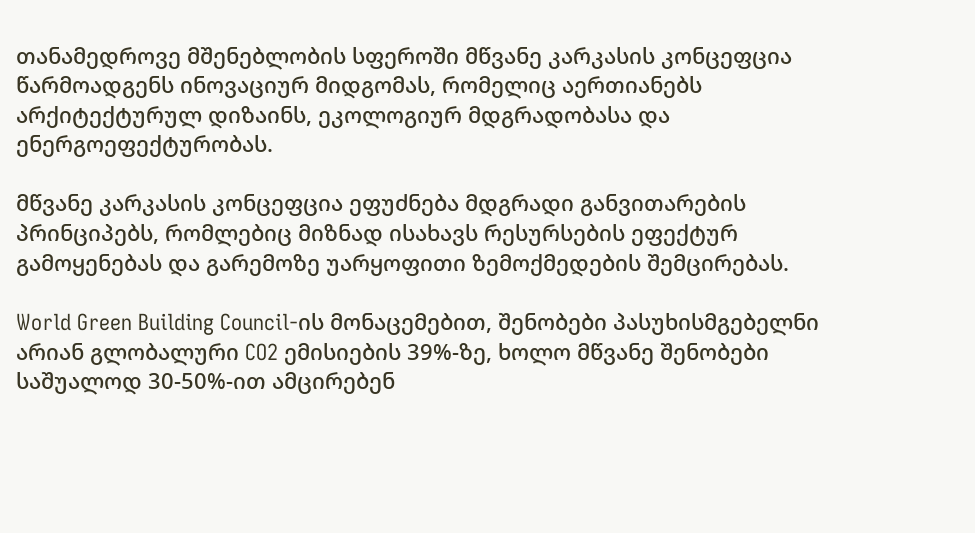თანამედროვე მშენებლობის სფეროში მწვანე კარკასის კონცეფცია წარმოადგენს ინოვაციურ მიდგომას, რომელიც აერთიანებს არქიტექტურულ დიზაინს, ეკოლოგიურ მდგრადობასა და ენერგოეფექტურობას.

მწვანე კარკასის კონცეფცია ეფუძნება მდგრადი განვითარების პრინციპებს, რომლებიც მიზნად ისახავს რესურსების ეფექტურ გამოყენებას და გარემოზე უარყოფითი ზემოქმედების შემცირებას.

World Green Building Council-ის მონაცემებით, შენობები პასუხისმგებელნი არიან გლობალური CO2 ემისიების 39%-ზე, ხოლო მწვანე შენობები საშუალოდ 30-50%-ით ამცირებენ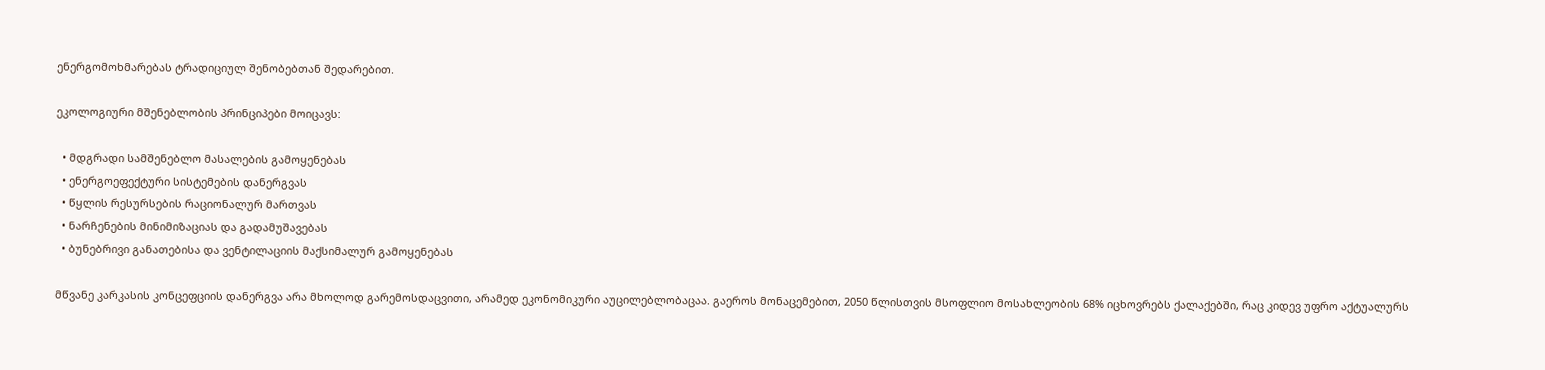ენერგომოხმარებას ტრადიციულ შენობებთან შედარებით.

ეკოლოგიური მშენებლობის პრინციპები მოიცავს:

  • მდგრადი სამშენებლო მასალების გამოყენებას
  • ენერგოეფექტური სისტემების დანერგვას
  • წყლის რესურსების რაციონალურ მართვას
  • ნარჩენების მინიმიზაციას და გადამუშავებას
  • ბუნებრივი განათებისა და ვენტილაციის მაქსიმალურ გამოყენებას

მწვანე კარკასის კონცეფციის დანერგვა არა მხოლოდ გარემოსდაცვითი, არამედ ეკონომიკური აუცილებლობაცაა. გაეროს მონაცემებით, 2050 წლისთვის მსოფლიო მოსახლეობის 68% იცხოვრებს ქალაქებში, რაც კიდევ უფრო აქტუალურს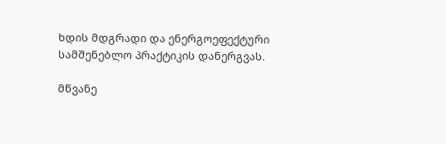ხდის მდგრადი და ენერგოეფექტური სამშენებლო პრაქტიკის დანერგვას.

მწვანე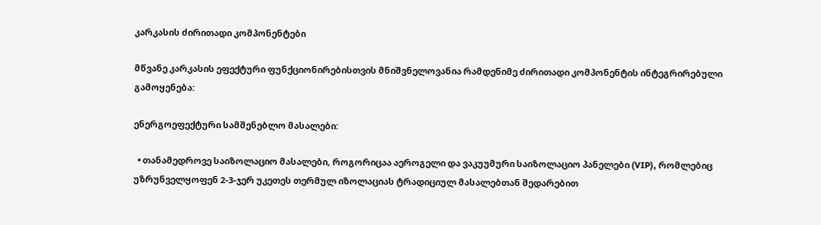კარკასის ძირითადი კომპონენტები

მწვანე კარკასის ეფექტური ფუნქციონირებისთვის მნიშვნელოვანია რამდენიმე ძირითადი კომპონენტის ინტეგრირებული გამოყენება:

ენერგოეფექტური სამშენებლო მასალები:

  • თანამედროვე საიზოლაციო მასალები, როგორიცაა აეროგელი და ვაკუუმური საიზოლაციო პანელები (VIP), რომლებიც უზრუნველყოფენ 2-3-ჯერ უკეთეს თერმულ იზოლაციას ტრადიციულ მასალებთან შედარებით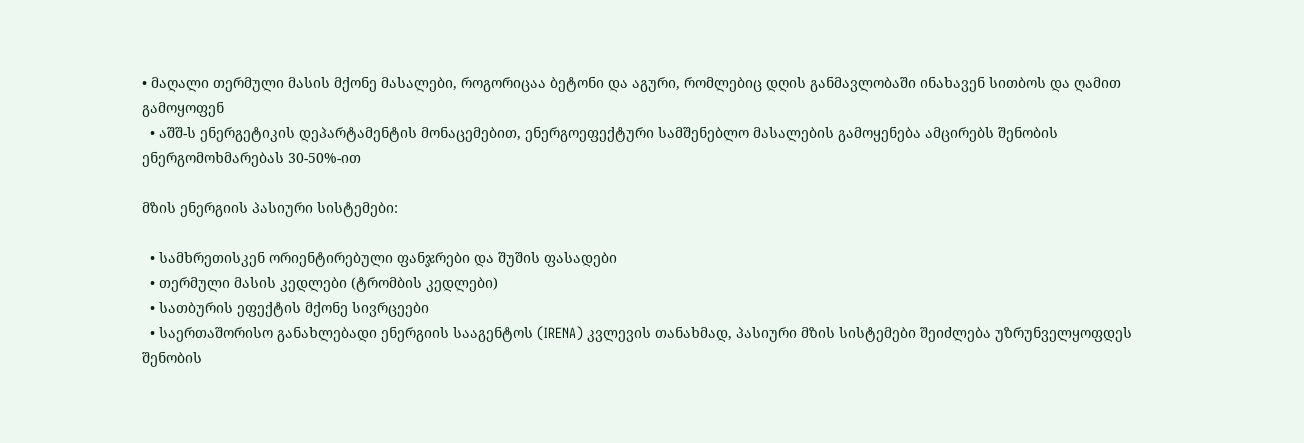• მაღალი თერმული მასის მქონე მასალები, როგორიცაა ბეტონი და აგური, რომლებიც დღის განმავლობაში ინახავენ სითბოს და ღამით გამოყოფენ
  • აშშ-ს ენერგეტიკის დეპარტამენტის მონაცემებით, ენერგოეფექტური სამშენებლო მასალების გამოყენება ამცირებს შენობის ენერგომოხმარებას 30-50%-ით

მზის ენერგიის პასიური სისტემები:

  • სამხრეთისკენ ორიენტირებული ფანჯრები და შუშის ფასადები
  • თერმული მასის კედლები (ტრომბის კედლები)
  • სათბურის ეფექტის მქონე სივრცეები
  • საერთაშორისო განახლებადი ენერგიის სააგენტოს (IRENA) კვლევის თანახმად, პასიური მზის სისტემები შეიძლება უზრუნველყოფდეს შენობის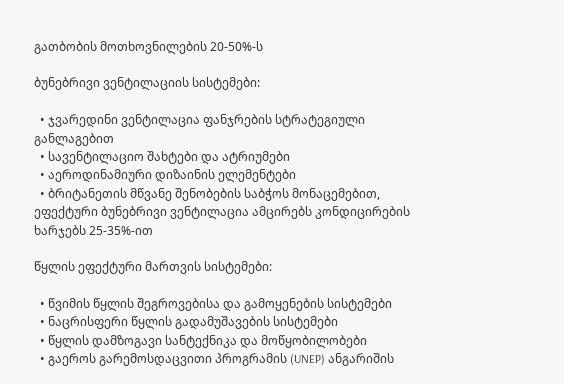გათბობის მოთხოვნილების 20-50%-ს

ბუნებრივი ვენტილაციის სისტემები:

  • ჯვარედინი ვენტილაცია ფანჯრების სტრატეგიული განლაგებით
  • სავენტილაციო შახტები და ატრიუმები
  • აეროდინამიური დიზაინის ელემენტები
  • ბრიტანეთის მწვანე შენობების საბჭოს მონაცემებით, ეფექტური ბუნებრივი ვენტილაცია ამცირებს კონდიცირების ხარჯებს 25-35%-ით

წყლის ეფექტური მართვის სისტემები:

  • წვიმის წყლის შეგროვებისა და გამოყენების სისტემები
  • ნაცრისფერი წყლის გადამუშავების სისტემები
  • წყლის დამზოგავი სანტექნიკა და მოწყობილობები
  • გაეროს გარემოსდაცვითი პროგრამის (UNEP) ანგარიშის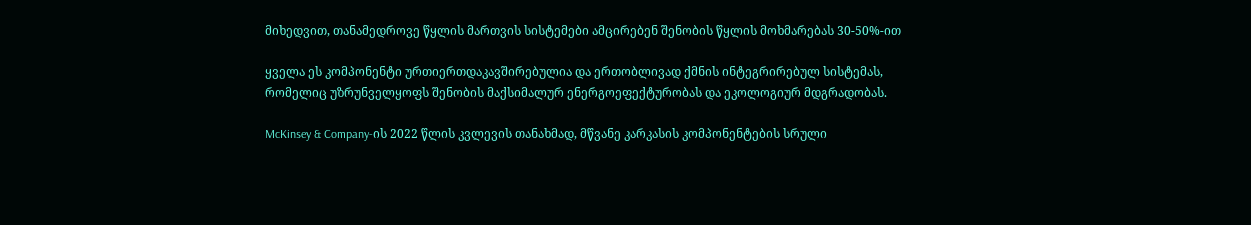მიხედვით, თანამედროვე წყლის მართვის სისტემები ამცირებენ შენობის წყლის მოხმარებას 30-50%-ით

ყველა ეს კომპონენტი ურთიერთდაკავშირებულია და ერთობლივად ქმნის ინტეგრირებულ სისტემას, რომელიც უზრუნველყოფს შენობის მაქსიმალურ ენერგოეფექტურობას და ეკოლოგიურ მდგრადობას.

McKinsey & Company-ის 2022 წლის კვლევის თანახმად, მწვანე კარკასის კომპონენტების სრული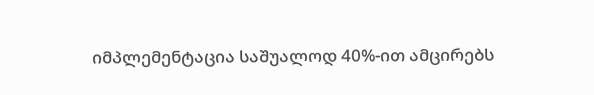იმპლემენტაცია საშუალოდ 40%-ით ამცირებს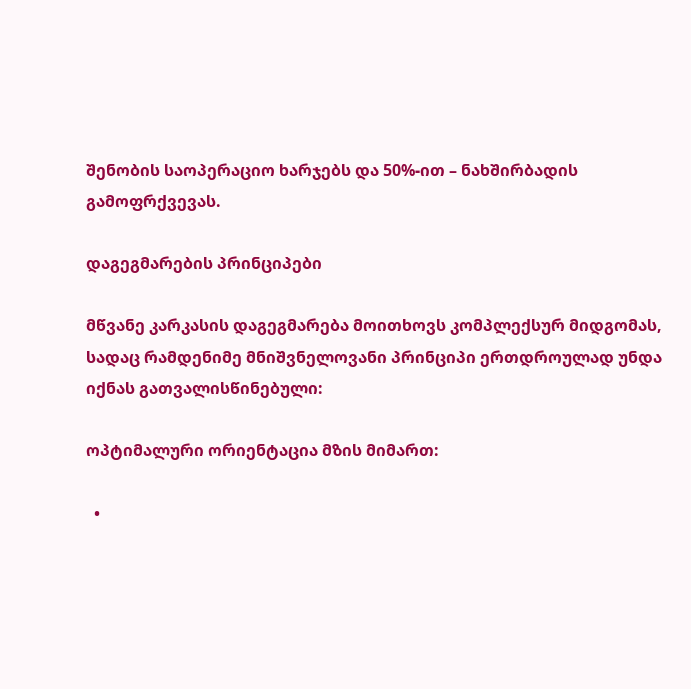შენობის საოპერაციო ხარჯებს და 50%-ით – ნახშირბადის გამოფრქვევას.

დაგეგმარების პრინციპები

მწვანე კარკასის დაგეგმარება მოითხოვს კომპლექსურ მიდგომას, სადაც რამდენიმე მნიშვნელოვანი პრინციპი ერთდროულად უნდა იქნას გათვალისწინებული:

ოპტიმალური ორიენტაცია მზის მიმართ:

  •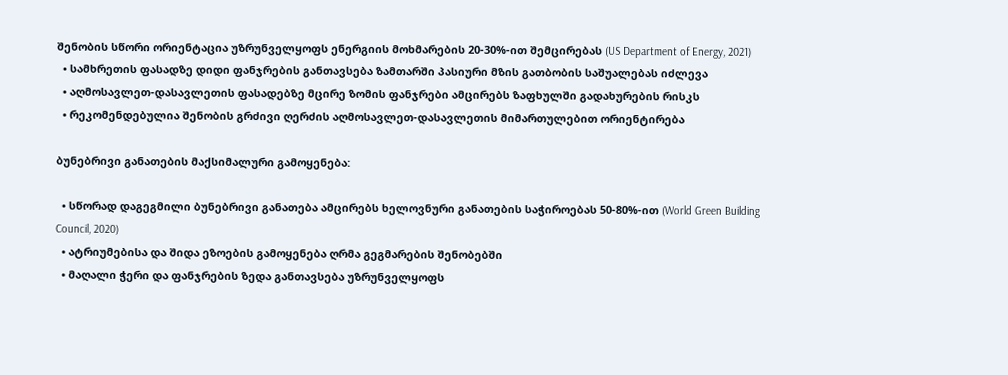შენობის სწორი ორიენტაცია უზრუნველყოფს ენერგიის მოხმარების 20-30%-ით შემცირებას (US Department of Energy, 2021)
  • სამხრეთის ფასადზე დიდი ფანჯრების განთავსება ზამთარში პასიური მზის გათბობის საშუალებას იძლევა
  • აღმოსავლეთ-დასავლეთის ფასადებზე მცირე ზომის ფანჯრები ამცირებს ზაფხულში გადახურების რისკს
  • რეკომენდებულია შენობის გრძივი ღერძის აღმოსავლეთ-დასავლეთის მიმართულებით ორიენტირება

ბუნებრივი განათების მაქსიმალური გამოყენება:

  • სწორად დაგეგმილი ბუნებრივი განათება ამცირებს ხელოვნური განათების საჭიროებას 50-80%-ით (World Green Building Council, 2020)
  • ატრიუმებისა და შიდა ეზოების გამოყენება ღრმა გეგმარების შენობებში
  • მაღალი ჭერი და ფანჯრების ზედა განთავსება უზრუნველყოფს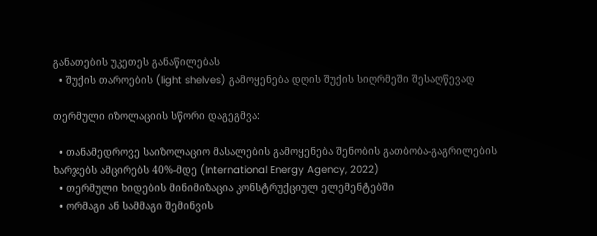განათების უკეთეს განაწილებას
  • შუქის თაროების (light shelves) გამოყენება დღის შუქის სიღრმეში შესაღწევად

თერმული იზოლაციის სწორი დაგეგმვა:

  • თანამედროვე საიზოლაციო მასალების გამოყენება შენობის გათბობა-გაგრილების ხარჯებს ამცირებს 40%-მდე (International Energy Agency, 2022)
  • თერმული ხიდების მინიმიზაცია კონსტრუქციულ ელემენტებში
  • ორმაგი ან სამმაგი შემინვის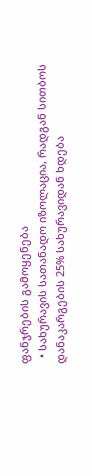ფანჯრების გამოყენება
  • სახურავის სათანადო იზოლაცია, რადგან სითბოს დანაკარგების 25% სახურავიდან ხდება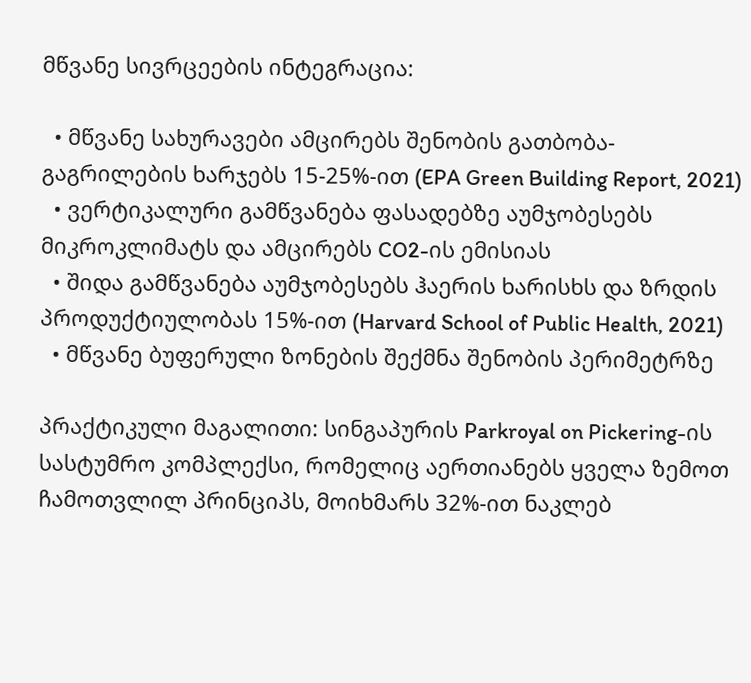მწვანე სივრცეების ინტეგრაცია:

  • მწვანე სახურავები ამცირებს შენობის გათბობა-გაგრილების ხარჯებს 15-25%-ით (EPA Green Building Report, 2021)
  • ვერტიკალური გამწვანება ფასადებზე აუმჯობესებს მიკროკლიმატს და ამცირებს CO2-ის ემისიას
  • შიდა გამწვანება აუმჯობესებს ჰაერის ხარისხს და ზრდის პროდუქტიულობას 15%-ით (Harvard School of Public Health, 2021)
  • მწვანე ბუფერული ზონების შექმნა შენობის პერიმეტრზე

პრაქტიკული მაგალითი: სინგაპურის Parkroyal on Pickering-ის სასტუმრო კომპლექსი, რომელიც აერთიანებს ყველა ზემოთ ჩამოთვლილ პრინციპს, მოიხმარს 32%-ით ნაკლებ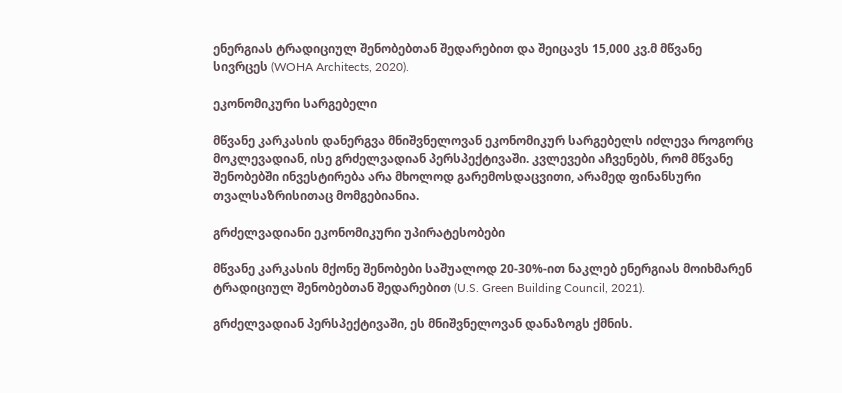ენერგიას ტრადიციულ შენობებთან შედარებით და შეიცავს 15,000 კვ.მ მწვანე სივრცეს (WOHA Architects, 2020).

ეკონომიკური სარგებელი

მწვანე კარკასის დანერგვა მნიშვნელოვან ეკონომიკურ სარგებელს იძლევა როგორც მოკლევადიან, ისე გრძელვადიან პერსპექტივაში. კვლევები აჩვენებს, რომ მწვანე შენობებში ინვესტირება არა მხოლოდ გარემოსდაცვითი, არამედ ფინანსური თვალსაზრისითაც მომგებიანია.

გრძელვადიანი ეკონომიკური უპირატესობები

მწვანე კარკასის მქონე შენობები საშუალოდ 20-30%-ით ნაკლებ ენერგიას მოიხმარენ ტრადიციულ შენობებთან შედარებით (U.S. Green Building Council, 2021).

გრძელვადიან პერსპექტივაში, ეს მნიშვნელოვან დანაზოგს ქმნის.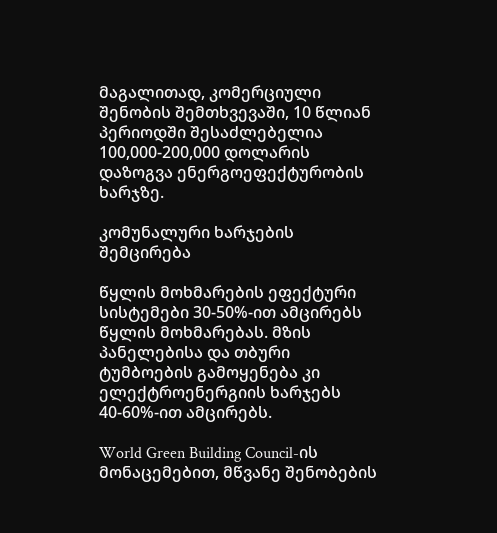მაგალითად, კომერციული შენობის შემთხვევაში, 10 წლიან პერიოდში შესაძლებელია 100,000-200,000 დოლარის დაზოგვა ენერგოეფექტურობის ხარჯზე.

კომუნალური ხარჯების შემცირება

წყლის მოხმარების ეფექტური სისტემები 30-50%-ით ამცირებს წყლის მოხმარებას. მზის პანელებისა და თბური ტუმბოების გამოყენება კი ელექტროენერგიის ხარჯებს 40-60%-ით ამცირებს.

World Green Building Council-ის მონაცემებით, მწვანე შენობების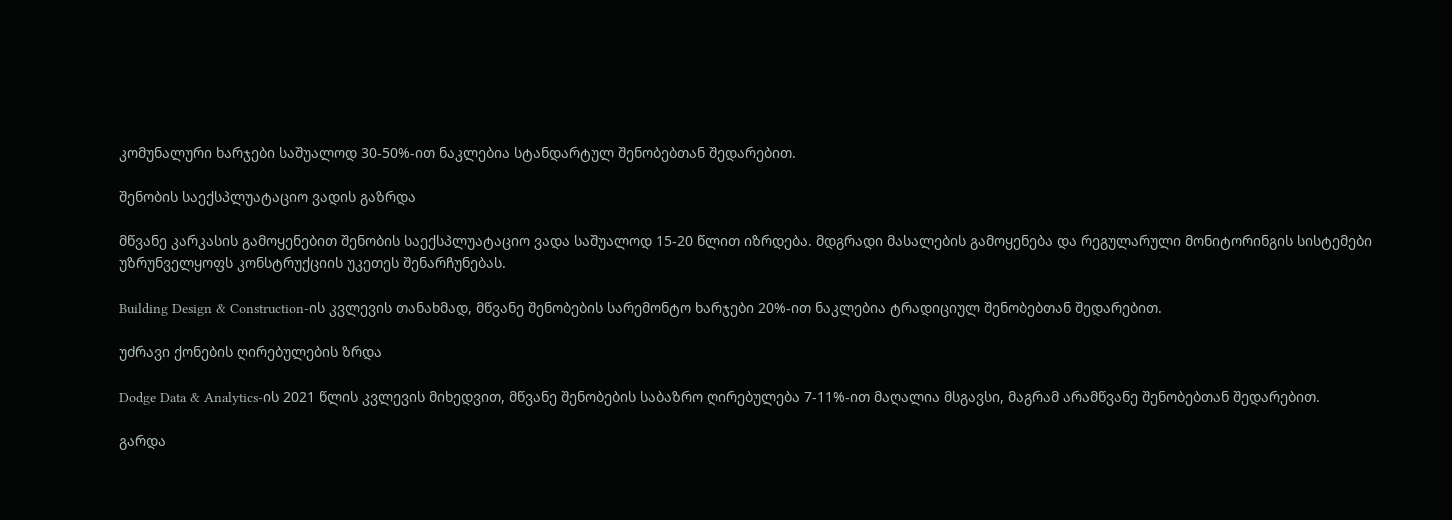კომუნალური ხარჯები საშუალოდ 30-50%-ით ნაკლებია სტანდარტულ შენობებთან შედარებით.

შენობის საექსპლუატაციო ვადის გაზრდა

მწვანე კარკასის გამოყენებით შენობის საექსპლუატაციო ვადა საშუალოდ 15-20 წლით იზრდება. მდგრადი მასალების გამოყენება და რეგულარული მონიტორინგის სისტემები უზრუნველყოფს კონსტრუქციის უკეთეს შენარჩუნებას.

Building Design & Construction-ის კვლევის თანახმად, მწვანე შენობების სარემონტო ხარჯები 20%-ით ნაკლებია ტრადიციულ შენობებთან შედარებით.

უძრავი ქონების ღირებულების ზრდა

Dodge Data & Analytics-ის 2021 წლის კვლევის მიხედვით, მწვანე შენობების საბაზრო ღირებულება 7-11%-ით მაღალია მსგავსი, მაგრამ არამწვანე შენობებთან შედარებით.

გარდა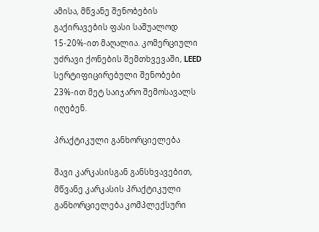ამისა, მწვანე შენობების გაქირავების ფასი საშუალოდ 15-20%-ით მაღალია. კომერციული უძრავი ქონების შემთხვევაში, LEED სერტიფიცირებული შენობები 23%-ით მეტ საიჯარო შემოსავალს იღებენ.

პრაქტიკული განხორციელება

შავი კარკასისგან განსხვავებით, მწვანე კარკასის პრაქტიკული განხორციელება კომპლექსური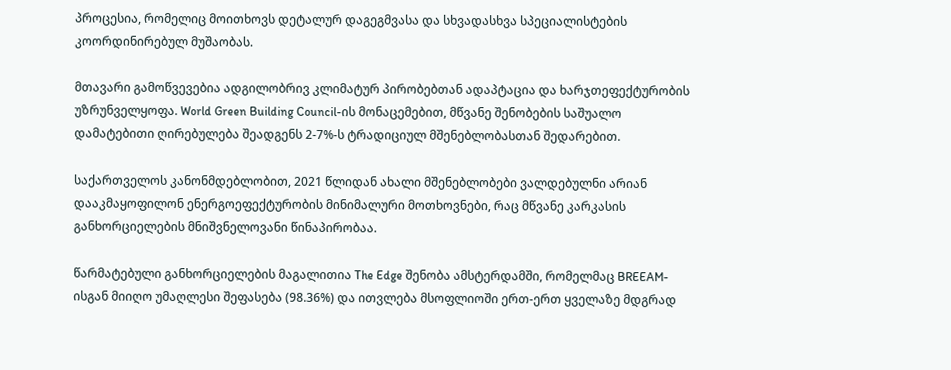პროცესია, რომელიც მოითხოვს დეტალურ დაგეგმვასა და სხვადასხვა სპეციალისტების კოორდინირებულ მუშაობას.

მთავარი გამოწვევებია ადგილობრივ კლიმატურ პირობებთან ადაპტაცია და ხარჯთეფექტურობის უზრუნველყოფა. World Green Building Council-ის მონაცემებით, მწვანე შენობების საშუალო დამატებითი ღირებულება შეადგენს 2-7%-ს ტრადიციულ მშენებლობასთან შედარებით.

საქართველოს კანონმდებლობით, 2021 წლიდან ახალი მშენებლობები ვალდებულნი არიან დააკმაყოფილონ ენერგოეფექტურობის მინიმალური მოთხოვნები, რაც მწვანე კარკასის განხორციელების მნიშვნელოვანი წინაპირობაა.

წარმატებული განხორციელების მაგალითია The Edge შენობა ამსტერდამში, რომელმაც BREEAM-ისგან მიიღო უმაღლესი შეფასება (98.36%) და ითვლება მსოფლიოში ერთ-ერთ ყველაზე მდგრად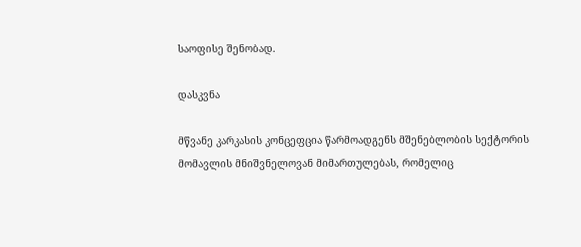საოფისე შენობად.

დასკვნა

მწვანე კარკასის კონცეფცია წარმოადგენს მშენებლობის სექტორის მომავლის მნიშვნელოვან მიმართულებას, რომელიც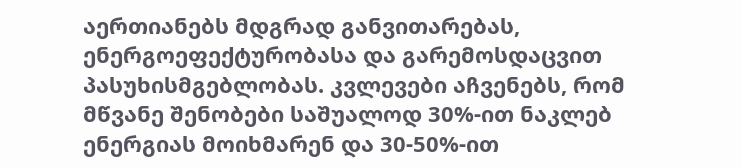აერთიანებს მდგრად განვითარებას, ენერგოეფექტურობასა და გარემოსდაცვით პასუხისმგებლობას. კვლევები აჩვენებს, რომ მწვანე შენობები საშუალოდ 30%-ით ნაკლებ ენერგიას მოიხმარენ და 30-50%-ით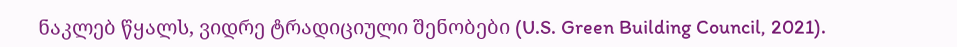ნაკლებ წყალს, ვიდრე ტრადიციული შენობები (U.S. Green Building Council, 2021).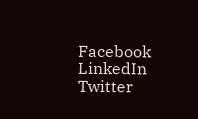Facebook
LinkedIn
Twitter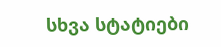სხვა სტატიები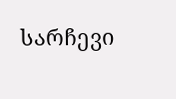სარჩევი